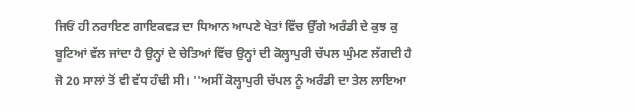ਜਿਓਂ ਹੀ ਨਰਾਇਣ ਗਾਇਕਵੜ ਦਾ ਧਿਆਨ ਆਪਣੇ ਖੇਤਾਂ ਵਿੱਚ ਉੱਗੇ ਅਰੰਡੀ ਦੇ ਕੁਝ ਕੁ ਬੂਟਿਆਂ ਵੱਲ ਜਾਂਦਾ ਹੈ ਉਨ੍ਹਾਂ ਦੇ ਚੇਤਿਆਂ ਵਿੱਚ ਉਨ੍ਹਾਂ ਦੀ ਕੋਲ੍ਹਾਪੁਰੀ ਚੱਪਲ ਘੁੰਮਣ ਲੱਗਦੀ ਹੈ ਜੋ 20 ਸਾਲਾਂ ਤੋਂ ਵੀ ਵੱਧ ਹੰਢੀ ਸੀ। ''ਅਸੀਂ ਕੋਲ੍ਹਾਪੁਰੀ ਚੱਪਲ ਨੂੰ ਅਰੰਡੀ ਦਾ ਤੇਲ ਲਾਇਆ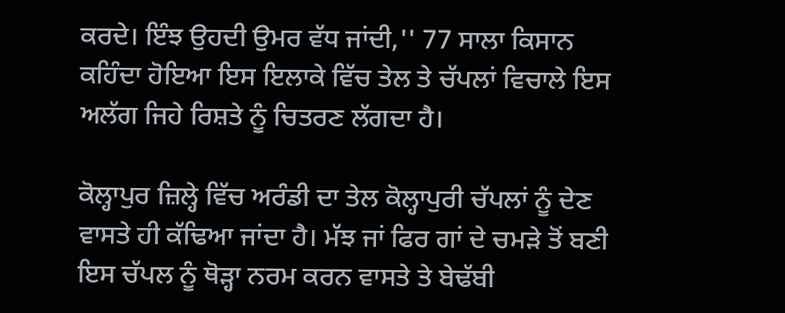ਕਰਦੇ। ਇੰਝ ਉਹਦੀ ਉਮਰ ਵੱਧ ਜਾਂਦੀ,'' 77 ਸਾਲਾ ਕਿਸਾਨ ਕਹਿੰਦਾ ਹੋਇਆ ਇਸ ਇਲਾਕੇ ਵਿੱਚ ਤੇਲ ਤੇ ਚੱਪਲਾਂ ਵਿਚਾਲੇ ਇਸ ਅਲੱਗ ਜਿਹੇ ਰਿਸ਼ਤੇ ਨੂੰ ਚਿਤਰਣ ਲੱਗਦਾ ਹੈ।

ਕੋਲ੍ਹਾਪੁਰ ਜ਼ਿਲ੍ਹੇ ਵਿੱਚ ਅਰੰਡੀ ਦਾ ਤੇਲ ਕੋਲ੍ਹਾਪੁਰੀ ਚੱਪਲਾਂ ਨੂੰ ਦੇਣ ਵਾਸਤੇ ਹੀ ਕੱਢਿਆ ਜਾਂਦਾ ਹੈ। ਮੱਝ ਜਾਂ ਫਿਰ ਗਾਂ ਦੇ ਚਮੜੇ ਤੋਂ ਬਣੀ ਇਸ ਚੱਪਲ ਨੂੰ ਥੋੜ੍ਹਾ ਨਰਮ ਕਰਨ ਵਾਸਤੇ ਤੇ ਬੇਢੱਬੀ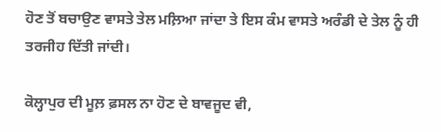ਹੋਣ ਤੋਂ ਬਚਾਉਣ ਵਾਸਤੇ ਤੇਲ ਮਲ਼ਿਆ ਜਾਂਦਾ ਤੇ ਇਸ ਕੰਮ ਵਾਸਤੇ ਅਰੰਡੀ ਦੇ ਤੇਲ ਨੂੰ ਹੀ ਤਰਜੀਹ ਦਿੱਤੀ ਜਾਂਦੀ।

ਕੋਲ੍ਹਾਪੁਰ ਦੀ ਮੂਲ਼ ਫ਼ਸਲ ਨਾ ਹੋਣ ਦੇ ਬਾਵਜੂਦ ਵੀ,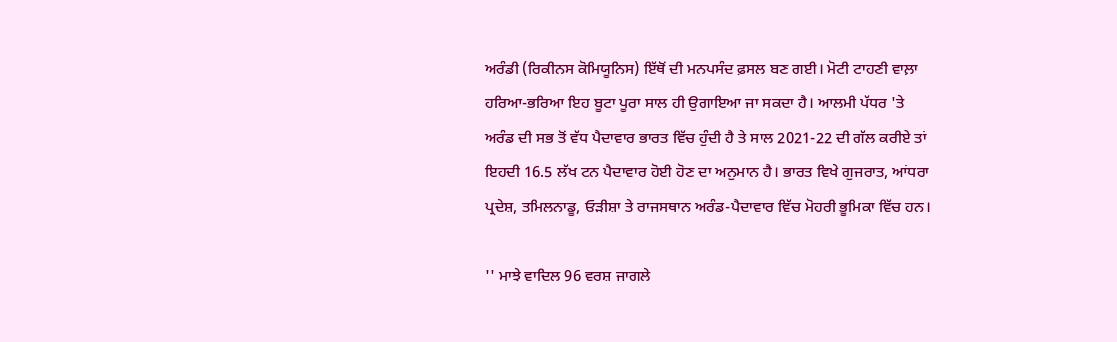ਅਰੰਡੀ (ਰਿਕੀਨਸ ਕੋਮਿਯੂਨਿਸ) ਇੱਥੋਂ ਦੀ ਮਨਪਸੰਦ ਫ਼ਸਲ ਬਣ ਗਈ। ਮੋਟੀ ਟਾਹਣੀ ਵਾਲ਼ਾ ਹਰਿਆ-ਭਰਿਆ ਇਹ ਬੂਟਾ ਪੂਰਾ ਸਾਲ ਹੀ ਉਗਾਇਆ ਜਾ ਸਕਦਾ ਹੈ। ਆਲਮੀ ਪੱਧਰ 'ਤੇ ਅਰੰਡ ਦੀ ਸਭ ਤੋਂ ਵੱਧ ਪੈਦਾਵਾਰ ਭਾਰਤ ਵਿੱਚ ਹੁੰਦੀ ਹੈ ਤੇ ਸਾਲ 2021-22 ਦੀ ਗੱਲ ਕਰੀਏ ਤਾਂ ਇਹਦੀ 16.5 ਲੱਖ ਟਨ ਪੈਦਾਵਾਰ ਹੋਈ ਹੋਣ ਦਾ ਅਨੁਮਾਨ ਹੈ। ਭਾਰਤ ਵਿਖੇ ਗੁਜਰਾਤ, ਆਂਧਰਾ ਪ੍ਰਦੇਸ਼, ਤਮਿਲਨਾਡੂ, ਓੜੀਸ਼ਾ ਤੇ ਰਾਜਸਥਾਨ ਅਰੰਡ-ਪੈਦਾਵਾਰ ਵਿੱਚ ਮੋਹਰੀ ਭੂਮਿਕਾ ਵਿੱਚ ਹਨ।

'' ਮਾਝੇ ਵਾਦਿਲ 96 ਵਰਸ਼ ਜਾਗਲੇ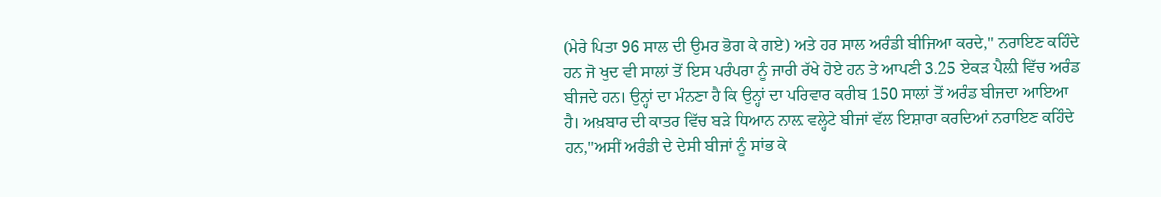(ਮੇਰੇ ਪਿਤਾ 96 ਸਾਲ ਦੀ ਉਮਰ ਭੋਗ ਕੇ ਗਏ) ਅਤੇ ਹਰ ਸਾਲ ਅਰੰਡੀ ਬੀਜਿਆ ਕਰਦੇ,'' ਨਰਾਇਣ ਕਹਿੰਦੇ ਹਨ ਜੋ ਖੁਦ ਵੀ ਸਾਲਾਂ ਤੋਂ ਇਸ ਪਰੰਪਰਾ ਨੂੰ ਜਾਰੀ ਰੱਖੇ ਹੋਏ ਹਨ ਤੇ ਆਪਣੀ 3.25 ਏਕੜ ਪੈਲ਼ੀ ਵਿੱਚ ਅਰੰਡ ਬੀਜਦੇ ਹਨ। ਉਨ੍ਹਾਂ ਦਾ ਮੰਨਣਾ ਹੈ ਕਿ ਉਨ੍ਹਾਂ ਦਾ ਪਰਿਵਾਰ ਕਰੀਬ 150 ਸਾਲਾਂ ਤੋਂ ਅਰੰਡ ਬੀਜਦਾ ਆਇਆ ਹੈ। ਅਖ਼ਬਾਰ ਦੀ ਕਾਤਰ ਵਿੱਚ ਬੜੇ ਧਿਆਨ ਨਾਲ਼ ਵਲ੍ਹੇਟੇ ਬੀਜਾਂ ਵੱਲ ਇਸ਼ਾਰਾ ਕਰਦਿਆਂ ਨਰਾਇਣ ਕਹਿੰਦੇ ਹਨ,''ਅਸੀਂ ਅਰੰਡੀ ਦੇ ਦੇਸੀ ਬੀਜਾਂ ਨੂੰ ਸਾਂਭ ਕੇ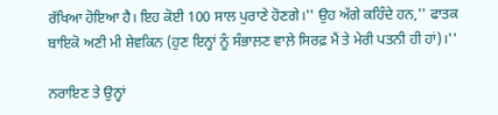ਰੱਖਿਆ ਹੋਇਆ ਹੈ। ਇਹ ਕੋਈ 100 ਸਾਲ ਪੁਰਾਣੇ ਹੋਣਗੇ।'' ਉਹ ਅੱਗੇ ਕਹਿੰਦੇ ਹਨ,'' ਫਾਤਕ ਬਾਇਕੋ ਅਣੀ ਮੀ ਸ਼ੇਵਕਿਨ (ਹੁਣ ਇਨ੍ਹਾਂ ਨੂੰ ਸੰਭਾਲ਼ਣ ਵਾਲ਼ੇ ਸਿਰਫ਼ ਮੈਂ ਤੇ ਮੇਰੀ ਪਤਨੀ ਹੀ ਹਾਂ)।''

ਨਰਾਇਣ ਤੇ ਉਨ੍ਹਾਂ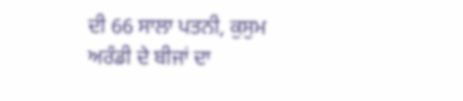ਦੀ 66 ਸਾਲਾ ਪਤਨੀ, ਕੁਸੁਮ ਅਰੰਡੀ ਦੇ ਬੀਜਾਂ ਦਾ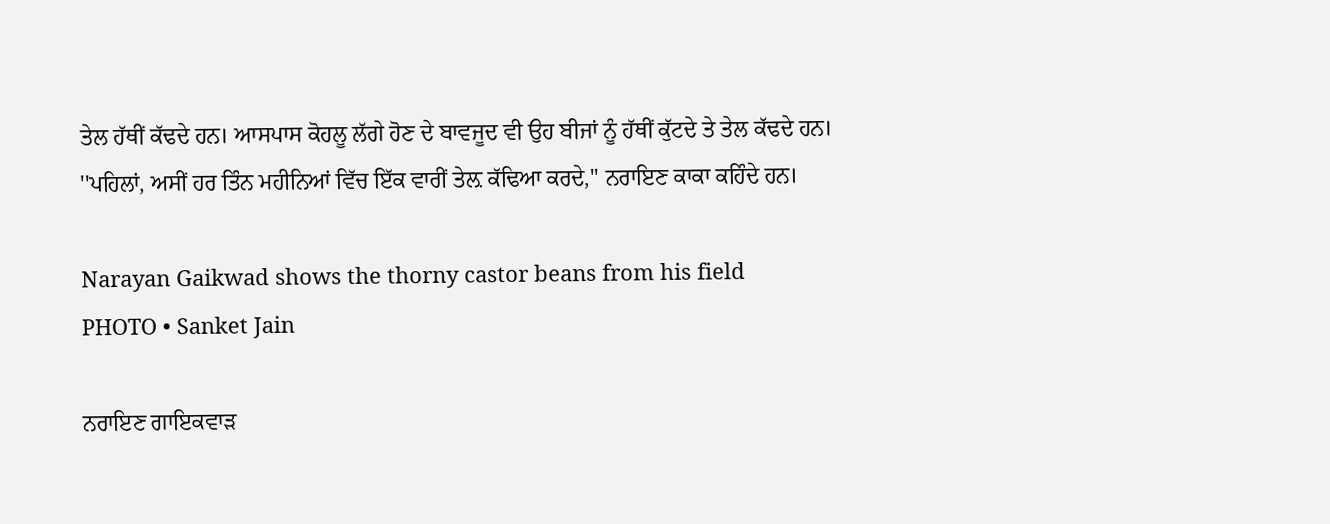ਤੇਲ ਹੱਥੀਂ ਕੱਢਦੇ ਹਨ। ਆਸਪਾਸ ਕੋਹਲੂ ਲੱਗੇ ਹੋਣ ਦੇ ਬਾਵਜੂਦ ਵੀ ਉਹ ਬੀਜਾਂ ਨੂੰ ਹੱਥੀਂ ਕੁੱਟਦੇ ਤੇ ਤੇਲ ਕੱਢਦੇ ਹਨ। ''ਪਹਿਲਾਂ, ਅਸੀਂ ਹਰ ਤਿੰਨ ਮਹੀਨਿਆਂ ਵਿੱਚ ਇੱਕ ਵਾਰੀਂ ਤੇਲ਼ ਕੱਢਿਆ ਕਰਦੇ,'' ਨਰਾਇਣ ਕਾਕਾ ਕਹਿੰਦੇ ਹਨ।

Narayan Gaikwad shows the thorny castor beans from his field
PHOTO • Sanket Jain

ਨਰਾਇਣ ਗਾਇਕਵਾੜ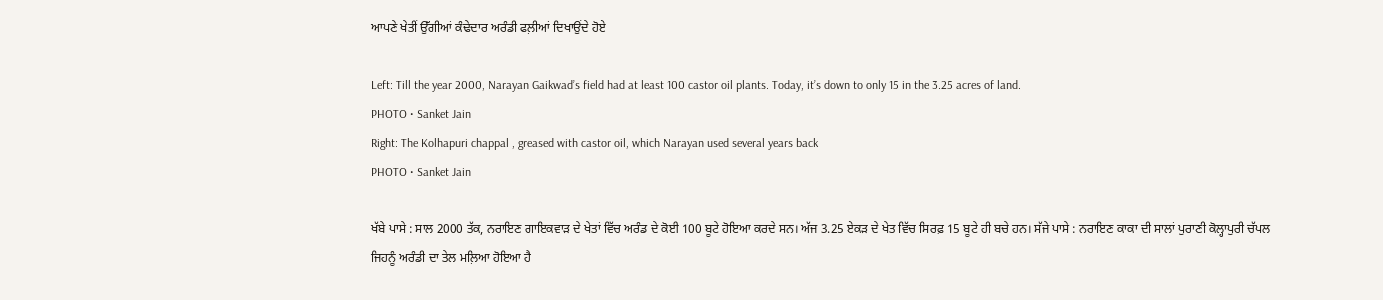ਆਪਣੇ ਖੇਤੀਂ ਉੱਗੀਆਂ ਕੰਢੇਦਾਰ ਅਰੰਡੀ ਫਲ਼ੀਆਂ ਦਿਖਾਉਂਦੇ ਹੋਏ

Left: Till the year 2000, Narayan Gaikwad’s field had at least 100 castor oil plants. Today, it’s down to only 15 in the 3.25 acres of land.
PHOTO • Sanket Jain
Right: The Kolhapuri chappal , greased with castor oil, which Narayan used several years back
PHOTO • Sanket Jain

ਖੱਬੇ ਪਾਸੇ : ਸਾਲ 2000 ਤੱਕ, ਨਰਾਇਣ ਗਾਇਕਵਾੜ ਦੇ ਖੇਤਾਂ ਵਿੱਚ ਅਰੰਡ ਦੇ ਕੋਈ 100 ਬੂਟੇ ਹੋਇਆ ਕਰਦੇ ਸਨ। ਅੱਜ 3.25 ਏਕੜ ਦੇ ਖੇਤ ਵਿੱਚ ਸਿਰਫ਼ 15 ਬੂਟੇ ਹੀ ਬਚੇ ਹਨ। ਸੱਜੇ ਪਾਸੇ : ਨਰਾਇਣ ਕਾਕਾ ਦੀ ਸਾਲਾਂ ਪੁਰਾਣੀ ਕੋਲ੍ਹਾਪੁਰੀ ਚੱਪਲ ਜਿਹਨੂੰ ਅਰੰਡੀ ਦਾ ਤੇਲ ਮਲ਼ਿਆ ਹੋਇਆ ਹੈ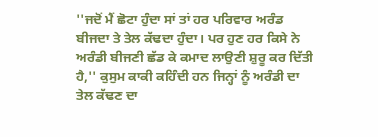''ਜਦੋਂ ਮੈਂ ਛੋਟਾ ਹੁੰਦਾ ਸਾਂ ਤਾਂ ਹਰ ਪਰਿਵਾਰ ਅਰੰਡ ਬੀਜਦਾ ਤੇ ਤੇਲ ਕੱਢਦਾ ਹੁੰਦਾ। ਪਰ ਹੁਣ ਹਰ ਕਿਸੇ ਨੇ ਅਰੰਡੀ ਬੀਜਣੀ ਛੱਡ ਕੇ ਕਮਾਦ ਲਾਉਣੀ ਸ਼ੁਰੂ ਕਰ ਦਿੱਤੀ ਹੈ,'' ਕੁਸੁਮ ਕਾਕੀ ਕਹਿੰਦੀ ਹਨ ਜਿਨ੍ਹਾਂ ਨੂੰ ਅਰੰਡੀ ਦਾ ਤੇਲ ਕੱਢਣ ਦਾ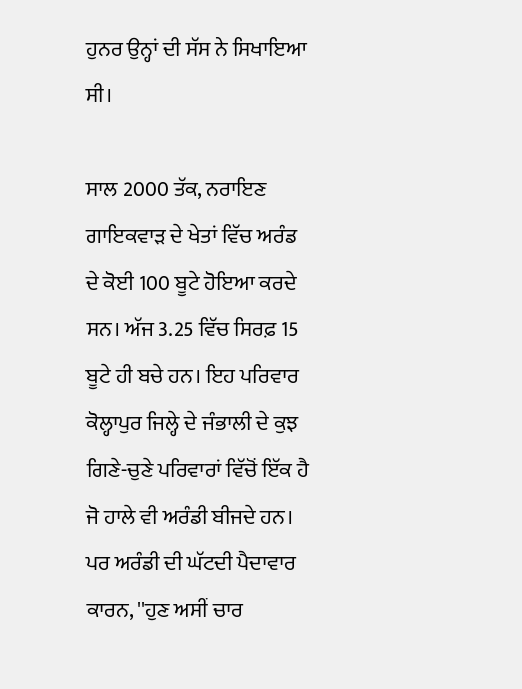ਹੁਨਰ ਉਨ੍ਹਾਂ ਦੀ ਸੱਸ ਨੇ ਸਿਖਾਇਆ ਸੀ।

ਸਾਲ 2000 ਤੱਕ, ਨਰਾਇਣ ਗਾਇਕਵਾੜ ਦੇ ਖੇਤਾਂ ਵਿੱਚ ਅਰੰਡ ਦੇ ਕੋਈ 100 ਬੂਟੇ ਹੋਇਆ ਕਰਦੇ ਸਨ। ਅੱਜ 3.25 ਵਿੱਚ ਸਿਰਫ਼ 15 ਬੂਟੇ ਹੀ ਬਚੇ ਹਨ। ਇਹ ਪਰਿਵਾਰ ਕੋਲ੍ਹਾਪੁਰ ਜਿਲ੍ਹੇ ਦੇ ਜੰਭਾਲੀ ਦੇ ਕੁਝ ਗਿਣੇ-ਚੁਣੇ ਪਰਿਵਾਰਾਂ ਵਿੱਚੋਂ ਇੱਕ ਹੈ ਜੋ ਹਾਲੇ ਵੀ ਅਰੰਡੀ ਬੀਜਦੇ ਹਨ। ਪਰ ਅਰੰਡੀ ਦੀ ਘੱਟਦੀ ਪੈਦਾਵਾਰ ਕਾਰਨ, ''ਹੁਣ ਅਸੀਂ ਚਾਰ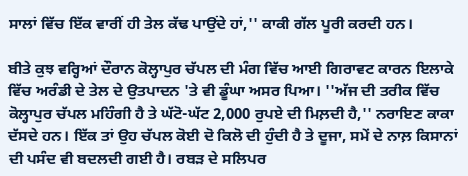ਸਾਲਾਂ ਵਿੱਚ ਇੱਕ ਵਾਰੀਂ ਹੀ ਤੇਲ ਕੱਢ ਪਾਉਂਦੇ ਹਾਂ,'' ਕਾਕੀ ਗੱਲ ਪੂਰੀ ਕਰਦੀ ਹਨ।

ਬੀਤੇ ਕੁਝ ਵਰ੍ਹਿਆਂ ਦੌਰਾਨ ਕੋਲ੍ਹਾਪੁਰ ਚੱਪਲ ਦੀ ਮੰਗ ਵਿੱਚ ਆਈ ਗਿਰਾਵਟ ਕਾਰਨ ਇਲਾਕੇ ਵਿੱਚ ਅਰੰਡੀ ਦੇ ਤੇਲ ਦੇ ਉਤਪਾਦਨ 'ਤੇ ਵੀ ਡੂੰਘਾ ਅਸਰ ਪਿਆ। ''ਅੱਜ ਦੀ ਤਰੀਕ ਵਿੱਚ ਕੋਲ੍ਹਾਪੁਰ ਚੱਪਲ ਮਹਿੰਗੀ ਹੈ ਤੇ ਘੱਟੋ-ਘੱਟ 2,000 ਰੁਪਏ ਦੀ ਮਿਲ਼ਦੀ ਹੈ,'' ਨਰਾਇਣ ਕਾਕਾ ਦੱਸਦੇ ਹਨ। ਇੱਕ ਤਾਂ ਉਹ ਚੱਪਲ ਕੋਈ ਦੋ ਕਿਲੋ ਦੀ ਹੁੰਦੀ ਹੈ ਤੇ ਦੂਜਾ, ਸਮੇਂ ਦੇ ਨਾਲ਼ ਕਿਸਾਨਾਂ ਦੀ ਪਸੰਦ ਵੀ ਬਦਲਦੀ ਗਈ ਹੈ। ਰਬੜ ਦੇ ਸਲਿਪਰ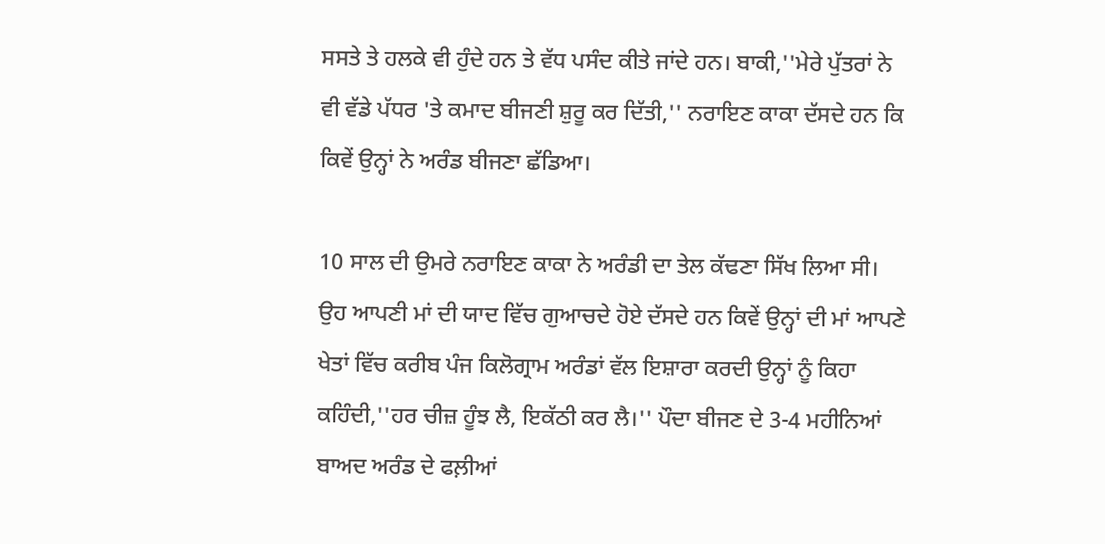ਸਸਤੇ ਤੇ ਹਲਕੇ ਵੀ ਹੁੰਦੇ ਹਨ ਤੇ ਵੱਧ ਪਸੰਦ ਕੀਤੇ ਜਾਂਦੇ ਹਨ। ਬਾਕੀ,''ਮੇਰੇ ਪੁੱਤਰਾਂ ਨੇ ਵੀ ਵੱਡੇ ਪੱਧਰ 'ਤੇ ਕਮਾਦ ਬੀਜਣੀ ਸ਼ੁਰੂ ਕਰ ਦਿੱਤੀ,'' ਨਰਾਇਣ ਕਾਕਾ ਦੱਸਦੇ ਹਨ ਕਿ ਕਿਵੇਂ ਉਨ੍ਹਾਂ ਨੇ ਅਰੰਡ ਬੀਜਣਾ ਛੱਡਿਆ।

10 ਸਾਲ ਦੀ ਉਮਰੇ ਨਰਾਇਣ ਕਾਕਾ ਨੇ ਅਰੰਡੀ ਦਾ ਤੇਲ ਕੱਢਣਾ ਸਿੱਖ ਲਿਆ ਸੀ। ਉਹ ਆਪਣੀ ਮਾਂ ਦੀ ਯਾਦ ਵਿੱਚ ਗੁਆਚਦੇ ਹੋਏ ਦੱਸਦੇ ਹਨ ਕਿਵੇਂ ਉਨ੍ਹਾਂ ਦੀ ਮਾਂ ਆਪਣੇ ਖੇਤਾਂ ਵਿੱਚ ਕਰੀਬ ਪੰਜ ਕਿਲੋਗ੍ਰਾਮ ਅਰੰਡਾਂ ਵੱਲ ਇਸ਼ਾਰਾ ਕਰਦੀ ਉਨ੍ਹਾਂ ਨੂੰ ਕਿਹਾ ਕਹਿੰਦੀ,''ਹਰ ਚੀਜ਼ ਹੂੰਝ ਲੈ, ਇਕੱਠੀ ਕਰ ਲੈ।'' ਪੌਦਾ ਬੀਜਣ ਦੇ 3-4 ਮਹੀਨਿਆਂ ਬਾਅਦ ਅਰੰਡ ਦੇ ਫਲ਼ੀਆਂ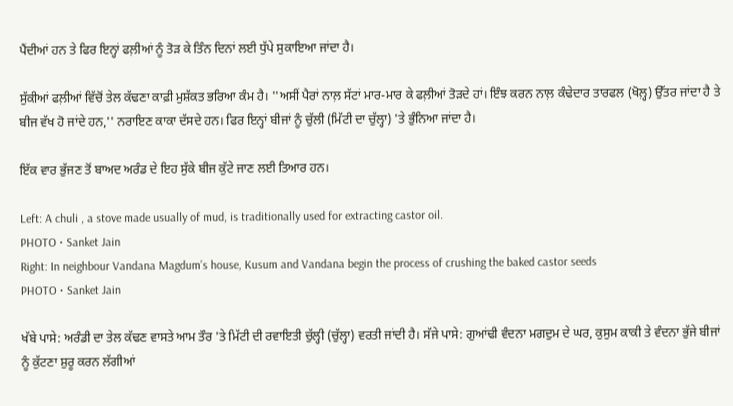ਪੈਂਦੀਆਂ ਹਨ ਤੇ ਫਿਰ ਇਨ੍ਹਾਂ ਫਲ਼ੀਆਂ ਨੂੰ ਤੋੜ ਕੇ ਤਿੰਨ ਦਿਨਾਂ ਲਈ ਧੁੱਪੇ ਸੁਕਾਇਆ ਜਾਂਦਾ ਹੈ।

ਸੁੱਕੀਆਂ ਫਲ਼ੀਆਂ ਵਿੱਚੋਂ ਤੇਲ ਕੱਢਣਾ ਕਾਫ਼ੀ ਮੁਸ਼ੱਕਤ ਭਰਿਆ ਕੰਮ ਹੈ। ''ਅਸੀਂ ਪੈਰਾਂ ਨਾਲ਼ ਸੱਟਾਂ ਮਾਰ-ਮਾਰ ਕੇ ਫਲ਼ੀਆਂ ਤੋੜਦੇ ਹਾਂ। ਇੰਝ ਕਰਨ ਨਾਲ਼ ਕੰਢੇਦਾਰ ਤਾਰਫਲ (ਖੋਲ਼੍ਹ) ਉੱਤਰ ਜਾਂਦਾ ਹੈ ਤੇ ਬੀਜ ਵੱਖ ਹੋ ਜਾਂਦੇ ਹਨ,'' ਨਰਾਇਣ ਕਾਕਾ ਦੱਸਦੇ ਹਨ। ਫਿਰ ਇਨ੍ਹਾਂ ਬੀਜਾਂ ਨੂੰ ਚੁੱਲੀ (ਮਿੱਟੀ ਦਾ ਚੁੱਲ੍ਹਾ) 'ਤੇ ਭੁੰਨਿਆ ਜਾਂਦਾ ਹੈ।

ਇੱਕ ਵਾਰ ਭੁੱਜਣ ਤੋਂ ਬਾਅਦ ਅਰੰਡ ਦੇ ਇਹ ਸੁੱਕੇ ਬੀਜ ਕੁੱਟੇ ਜਾਣ ਲਈ ਤਿਆਰ ਹਨ।

Left: A chuli , a stove made usually of mud, is traditionally used for extracting castor oil.
PHOTO • Sanket Jain
Right: In neighbour Vandana Magdum’s house, Kusum and Vandana begin the process of crushing the baked castor seeds
PHOTO • Sanket Jain

ਖੱਬੇ ਪਾਸੇ: ਅਰੰਡੀ ਦਾ ਤੇਲ ਕੱਢਣ ਵਾਸਤੇ ਆਮ ਤੌਰ 'ਤੇ ਮਿੱਟੀ ਦੀ ਰਵਾਇਤੀ ਚੁੱਲ੍ਹੀ (ਚੁੱਲ੍ਹਾ) ਵਰਤੀ ਜਾਂਦੀ ਹੈ। ਸੱਜੇ ਪਾਸੇ: ਗੁਆਂਢੀ ਵੰਦਨਾ ਮਗਦੁਮ ਦੇ ਘਰ, ਕੁਸੁਮ ਕਾਕੀ ਤੇ ਵੰਦਨਾ ਭੁੱਜੇ ਬੀਜਾਂ ਨੂੰ ਕੁੱਟਣਾ ਸ਼ੁਰੂ ਕਰਨ ਲੱਗੀਆਂ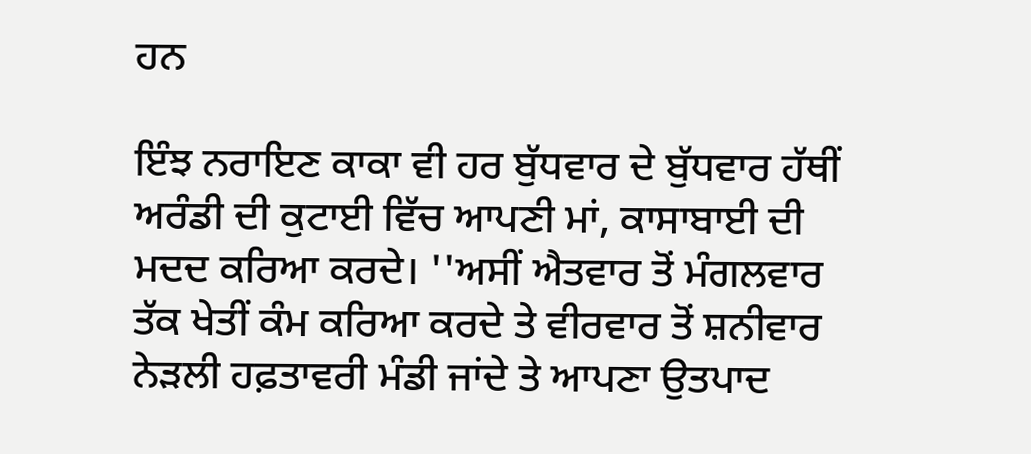ਹਨ

ਇੰਝ ਨਰਾਇਣ ਕਾਕਾ ਵੀ ਹਰ ਬੁੱਧਵਾਰ ਦੇ ਬੁੱਧਵਾਰ ਹੱਥੀਂ ਅਰੰਡੀ ਦੀ ਕੁਟਾਈ ਵਿੱਚ ਆਪਣੀ ਮਾਂ, ਕਾਸਾਬਾਈ ਦੀ ਮਦਦ ਕਰਿਆ ਕਰਦੇ। ''ਅਸੀਂ ਐਤਵਾਰ ਤੋਂ ਮੰਗਲਵਾਰ ਤੱਕ ਖੇਤੀਂ ਕੰਮ ਕਰਿਆ ਕਰਦੇ ਤੇ ਵੀਰਵਾਰ ਤੋਂ ਸ਼ਨੀਵਾਰ ਨੇੜਲੀ ਹਫ਼ਤਾਵਰੀ ਮੰਡੀ ਜਾਂਦੇ ਤੇ ਆਪਣਾ ਉਤਪਾਦ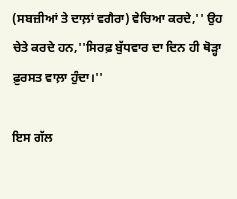(ਸਬਜ਼ੀਆਂ ਤੇ ਦਾਲ਼ਾਂ ਵਗੈਰਾ) ਵੇਚਿਆ ਕਰਦੇ,'' ਉਹ ਚੇਤੇ ਕਰਦੇ ਹਨ,''ਸਿਰਫ਼ ਬੁੱਧਵਾਰ ਦਾ ਦਿਨ ਹੀ ਥੋੜ੍ਹਾ ਫ਼ੁਰਸਤ ਵਾਲ਼ਾ ਹੁੰਦਾ।''

ਇਸ ਗੱਲ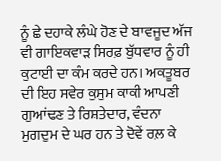ਨੂੰ ਛੇ ਦਹਾਕੇ ਲੰਘੇ ਹੋਣ ਦੇ ਬਾਵਜੂਦ ਅੱਜ ਵੀ ਗਾਇਕਵਾੜ ਸਿਰਫ਼ ਬੁੱਧਵਾਰ ਨੂੰ ਹੀ ਕੁਟਾਈ ਦਾ ਕੰਮ ਕਰਦੇ ਹਨ। ਅਕਤੂਬਰ ਦੀ ਇਹ ਸਵੇਰ ਕੁਸੁਮ ਕਾਕੀ ਆਪਣੀ ਗੁਆਂਢਣ ਤੇ ਰਿਸ਼ਤੇਦਾਰ, ਵੰਦਨਾ ਮੁਗਦੁਮ ਦੇ ਘਰ ਹਨ ਤੇ ਦੋਵੇਂ ਰਲ਼ ਕੇ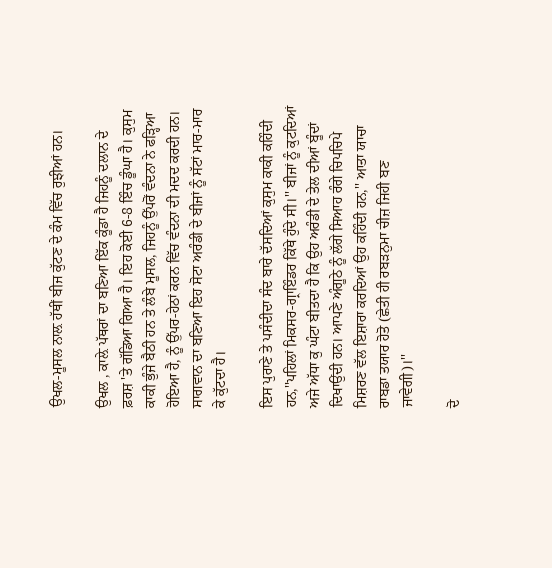ਉਖਲ-ਮੂਸਲ ਨਾਲ਼ ਹੱਥੀਂ ਬੀਜ ਕੁੱਟਣ ਦੇ ਕੰਮ ਵਿੱਚ ਰੁਝੀਆਂ ਹਨ।

ਉਖਲ , ਕਾਲ਼ੇ ਪੱਥਰਾਂ ਦਾ ਬਣਿਆ ਇੱਕ ਕੂੰਡਾ ਹੈ ਜਿਹਨੂੰ ਦਲਾਨ ਦੇ ਫ਼ਰਸ਼ 'ਤੇ ਗੱਡਿਆ ਗਿਆ ਹੈ। ਇਹ ਕੋਈ 6-8 ਇੰਚ ਡੂੰਘਾ ਹੈ। ਕੁਸੁਮ ਕਾਕੀ ਭੁੰਜੇ ਬੈਠੀ ਹਨ ਤੇ ਲੰਬੇ ਮੂਸਲ, ਜਿਹਨੂੰ ਉੱਪਰੋਂ ਵੰਦਨਾ ਨੇ ਫੜ੍ਹਿਆ ਹੋਇਆ ਹੈ, ਨੂੰ ਉੱਪਰ-ਹੇਠਾਂ ਕਰਨ ਵਿੱਚ ਵੰਦਨਾ ਦੀ ਮਦਦ ਕਰਦੀ ਹਨ। ਸਾਗਵਾਨ ਦਾ ਬਣਿਆ ਇਹ ਸੋਟਾ ਅਰੰਡੀ ਦੇ ਬੀਜਾਂ ਨੂੰ ਸੱਟਾਂ ਮਾਰ-ਮਾਰ ਕੇ ਕੁੱਟਦਾ ਹੈ।

ਇਸ ਪੁਰਾਣੇ ਤੇ ਪਸੰਦੀਦਾ ਸੰਦ ਬਾਰੇ ਦੱਸਦਿਆਂ ਕੁਸੁਮ ਕਾਕੀ ਕਹਿੰਦੀ ਹਨ,''ਪਹਿਲਾਂ ਮਿਕਸਰ-ਗ੍ਰਾਇੰਡਰ ਕਿੱਥੇ ਹੁੰਦੇ ਸੀ।'' ਬੀਜਾਂ ਨੂੰ ਕੁਟਦਿਆਂ ਅਜੇ ਅੱਧਾ ਕੁ ਘੰਟਾ ਬੀਤਦਾ ਹੈ ਕਿ ਉਹ ਅਰੰਡੀ ਦੇ ਤੇਲ ਦੀਆਂ ਬੂੰਦਾਂ ਦਿਖਾਉਂਦੀ ਹਨ। ਆਪਣੇ ਅੰਗੂਠੇ ਨੂੰ ਲੱਗੇ ਸਿਆਹ ਰੰਗੇ ਚਿਪਚਿਪੇ ਮਿਸ਼ਰਣ ਵੱਲ ਇਸ਼ਾਰਾ ਕਰਦਿਆਂ ਉਹ ਕਹਿੰਦੀ ਹਨ,'' ਆਤਾ ਯਾਚਾ ਰਾਬਡਾ ਤਯਾਰ ਹੋਤੋ (ਛੇਤੀ ਹੀ ਰਬੜਨੁਮਾ ਚੀਜ਼ ਜਿਹੀ ਬਣ ਜਾਵੇਗੀ)।''

ਦੋ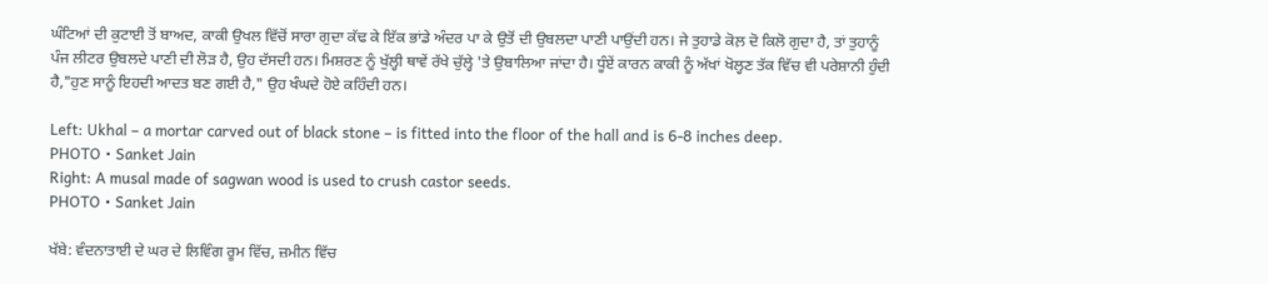ਘੰਟਿਆਂ ਦੀ ਕੁਟਾਈ ਤੋਂ ਬਾਅਦ, ਕਾਕੀ ਉਖਲ ਵਿੱਚੋਂ ਸਾਰਾ ਗੁਦਾ ਕੱਢ ਕੇ ਇੱਕ ਭਾਂਡੇ ਅੰਦਰ ਪਾ ਕੇ ਉਤੋਂ ਦੀ ਉਬਲਦਾ ਪਾਣੀ ਪਾਉਂਦੀ ਹਨ। ਜੇ ਤੁਹਾਡੇ ਕੋਲ਼ ਦੋ ਕਿਲੋ ਗੁਦਾ ਹੈ, ਤਾਂ ਤੁਹਾਨੂੰ ਪੰਜ ਲੀਟਰ ਉਬਲਦੇ ਪਾਣੀ ਦੀ ਲੋੜ ਹੈ, ਉਹ ਦੱਸਦੀ ਹਨ। ਮਿਸ਼ਰਣ ਨੂੰ ਖੁੱਲ੍ਹੀ ਥਾਵੇਂ ਰੱਖੇ ਚੁੱਲ੍ਹੇ 'ਤੇ ਉਬਾਲਿਆ ਜਾਂਦਾ ਹੈ। ਧੂੰਏਂ ਕਾਰਨ ਕਾਕੀ ਨੂੰ ਅੱਖਾਂ ਖੋਲ੍ਹਣ ਤੱਕ ਵਿੱਚ ਵੀ ਪਰੇਸ਼ਾਨੀ ਹੁੰਦੀ ਹੈ,"ਹੁਣ ਸਾਨੂੰ ਇਹਦੀ ਆਦਤ ਬਣ ਗਈ ਹੈ," ਉਹ ਖੰਘਦੇ ਹੋਏ ਕਹਿੰਦੀ ਹਨ।

Left: Ukhal – a mortar carved out of black stone – is fitted into the floor of the hall and is 6-8 inches deep.
PHOTO • Sanket Jain
Right: A musal made of sagwan wood is used to crush castor seeds.
PHOTO • Sanket Jain

ਖੱਬੇ: ਵੰਦਨਾਤਾਈ ਦੇ ਘਰ ਦੇ ਲਿਵਿੰਗ ਰੂਮ ਵਿੱਚ, ਜ਼ਮੀਨ ਵਿੱਚ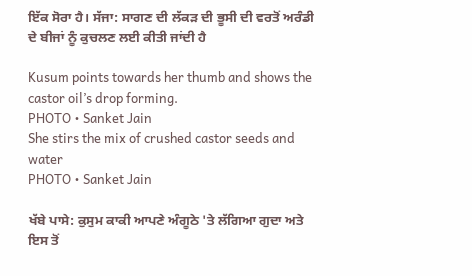ਇੱਕ ਸੋਰਾ ਹੈ। ਸੱਜਾ: ਸਾਗਣ ਦੀ ਲੱਕੜ ਦੀ ਭੂਸੀ ਦੀ ਵਰਤੋਂ ਅਰੰਡੀ ਦੇ ਬੀਜਾਂ ਨੂੰ ਕੁਚਲਣ ਲਈ ਕੀਤੀ ਜਾਂਦੀ ਹੈ

Kusum points towards her thumb and shows the castor oil’s drop forming.
PHOTO • Sanket Jain
She stirs the mix of crushed castor seeds and water
PHOTO • Sanket Jain

ਖੱਬੇ ਪਾਸੇ: ਕੁਸੁਮ ਕਾਕੀ ਆਪਣੇ ਅੰਗੂਠੇ 'ਤੇ ਲੱਗਿਆ ਗੁਦਾ ਅਤੇ ਇਸ ਤੋਂ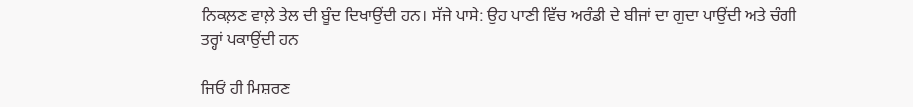ਨਿਕਲ਼ਣ ਵਾਲ਼ੇ ਤੇਲ ਦੀ ਬੂੰਦ ਦਿਖਾਉਂਦੀ ਹਨ। ਸੱਜੇ ਪਾਸੇ: ਉਹ ਪਾਣੀ ਵਿੱਚ ਅਰੰਡੀ ਦੇ ਬੀਜਾਂ ਦਾ ਗੁਦਾ ਪਾਉਂਦੀ ਅਤੇ ਚੰਗੀ ਤਰ੍ਹਾਂ ਪਕਾਉਂਦੀ ਹਨ

ਜਿਓਂ ਹੀ ਮਿਸ਼ਰਣ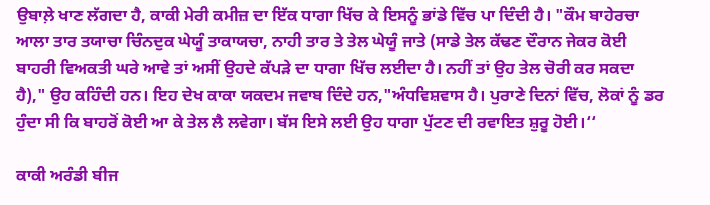ਉਬਾਲ਼ੇ ਖਾਣ ਲੱਗਦਾ ਹੈ, ਕਾਕੀ ਮੇਰੀ ਕਮੀਜ਼ ਦਾ ਇੱਕ ਧਾਗਾ ਖਿੱਚ ਕੇ ਇਸਨੂੰ ਭਾਂਡੇ ਵਿੱਚ ਪਾ ਦਿੰਦੀ ਹੈ। "ਕੌਮ ਬਾਹੇਰਚਾ ਆਲਾ ਤਾਰ ਤਯਾਚਾ ਚਿੰਨਦੁਕ ਘੇਯੂੰ ਤਾਕਾਯਚਾ, ਨਾਹੀ ਤਾਰ ਤੇ ਤੇਲ ਘੇਯੂੰ ਜਾਤੇ (ਸਾਡੇ ਤੇਲ ਕੱਢਣ ਦੌਰਾਨ ਜੇਕਰ ਕੋਈ ਬਾਹਰੀ ਵਿਅਕਤੀ ਘਰੇ ਆਵੇ ਤਾਂ ਅਸੀਂ ਉਹਦੇ ਕੱਪੜੇ ਦਾ ਧਾਗਾ ਖਿੱਚ ਲਈਦਾ ਹੈ। ਨਹੀਂ ਤਾਂ ਉਹ ਤੇਲ ਚੋਰੀ ਕਰ ਸਕਦਾ ਹੈ)," ਉਹ ਕਹਿੰਦੀ ਹਨ। ਇਹ ਦੇਖ ਕਾਕਾ ਯਕਦਮ ਜਵਾਬ ਦਿੰਦੇ ਹਨ,"ਅੰਧਵਿਸ਼ਵਾਸ ਹੈ। ਪੁਰਾਣੇ ਦਿਨਾਂ ਵਿੱਚ, ਲੋਕਾਂ ਨੂੰ ਡਰ ਹੁੰਦਾ ਸੀ ਕਿ ਬਾਹਰੋਂ ਕੋਈ ਆ ਕੇ ਤੇਲ ਲੈ ਲਵੇਗਾ। ਬੱਸ ਇਸੇ ਲਈ ਉਹ ਧਾਗਾ ਪੁੱਟਣ ਦੀ ਰਵਾਇਤ ਸ਼ੁਰੂ ਹੋਈ।‘‘

ਕਾਕੀ ਅਰੰਡੀ ਬੀਜ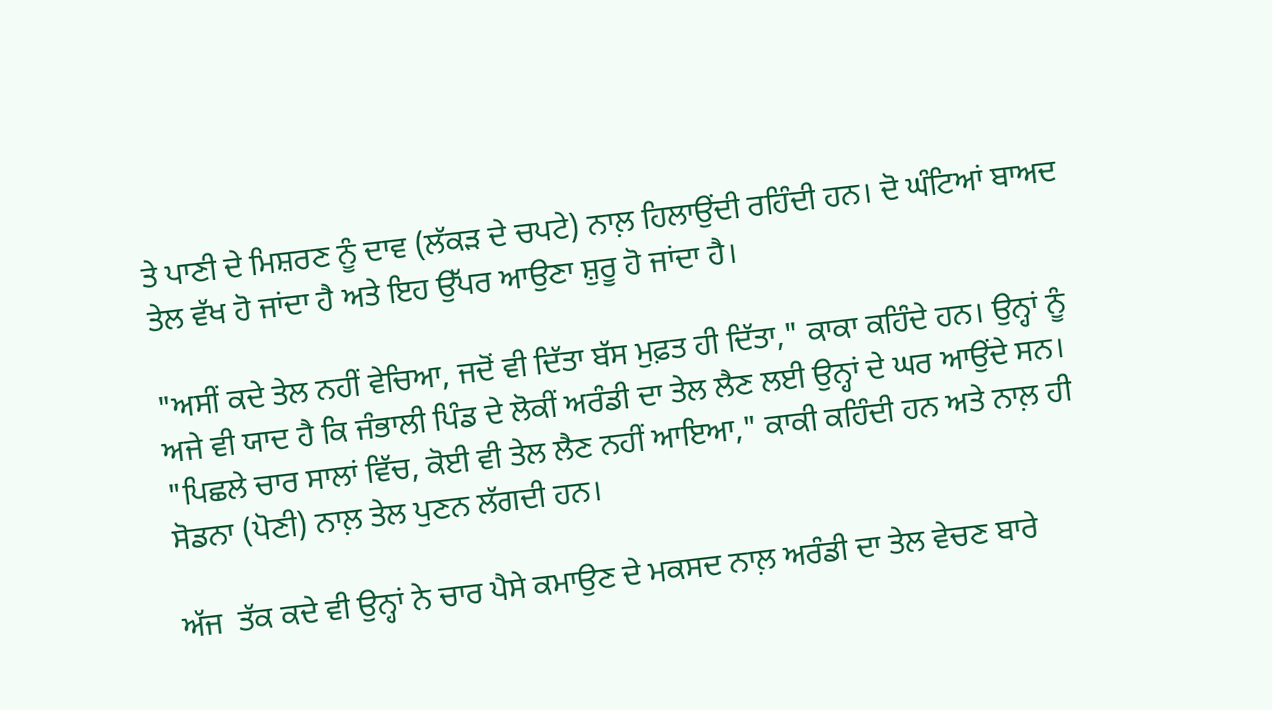ਤੇ ਪਾਣੀ ਦੇ ਮਿਸ਼ਰਣ ਨੂੰ ਦਾਵ (ਲੱਕੜ ਦੇ ਚਪਟੇ) ਨਾਲ਼ ਹਿਲਾਉਂਦੀ ਰਹਿੰਦੀ ਹਨ। ਦੋ ਘੰਟਿਆਂ ਬਾਅਦ  ਤੇਲ ਵੱਖ ਹੋ ਜਾਂਦਾ ਹੈ ਅਤੇ ਇਹ ਉੱਪਰ ਆਉਣਾ ਸ਼ੁਰੂ ਹੋ ਜਾਂਦਾ ਹੈ।

"ਅਸੀਂ ਕਦੇ ਤੇਲ ਨਹੀਂ ਵੇਚਿਆ, ਜਦੋਂ ਵੀ ਦਿੱਤਾ ਬੱਸ ਮੁਫ਼ਤ ਹੀ ਦਿੱਤਾ," ਕਾਕਾ ਕਹਿੰਦੇ ਹਨ। ਉਨ੍ਹਾਂ ਨੂੰ ਅਜੇ ਵੀ ਯਾਦ ਹੈ ਕਿ ਜੰਭਾਲੀ ਪਿੰਡ ਦੇ ਲੋਕੀਂ ਅਰੰਡੀ ਦਾ ਤੇਲ ਲੈਣ ਲਈ ਉਨ੍ਹਾਂ ਦੇ ਘਰ ਆਉਂਦੇ ਸਨ। "ਪਿਛਲੇ ਚਾਰ ਸਾਲਾਂ ਵਿੱਚ, ਕੋਈ ਵੀ ਤੇਲ ਲੈਣ ਨਹੀਂ ਆਇਆ," ਕਾਕੀ ਕਹਿੰਦੀ ਹਨ ਅਤੇ ਨਾਲ਼ ਹੀ ਸੋਡਨਾ (ਪੋਣੀ) ਨਾਲ਼ ਤੇਲ ਪੁਣਨ ਲੱਗਦੀ ਹਨ।

ਅੱਜ  ਤੱਕ ਕਦੇ ਵੀ ਉਨ੍ਹਾਂ ਨੇ ਚਾਰ ਪੈਸੇ ਕਮਾਉਣ ਦੇ ਮਕਸਦ ਨਾਲ਼ ਅਰੰਡੀ ਦਾ ਤੇਲ ਵੇਚਣ ਬਾਰੇ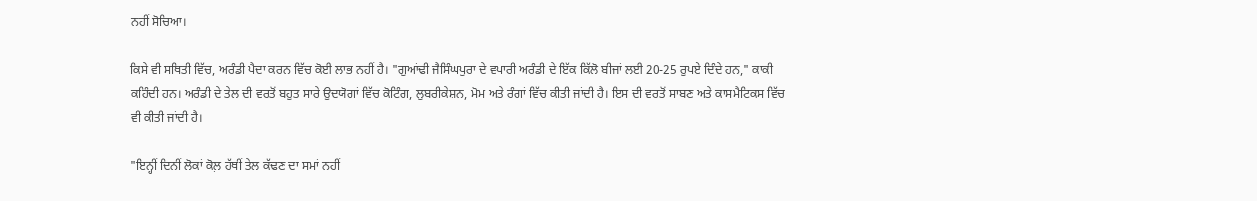ਨਹੀਂ ਸੋਚਿਆ।

ਕਿਸੇ ਵੀ ਸਥਿਤੀ ਵਿੱਚ, ਅਰੰਡੀ ਪੈਦਾ ਕਰਨ ਵਿੱਚ ਕੋਈ ਲਾਭ ਨਹੀਂ ਹੈ। "ਗੁਆਂਢੀ ਜੈਸਿੰਘਪੁਰਾ ਦੇ ਵਪਾਰੀ ਅਰੰਡੀ ਦੇ ਇੱਕ ਕਿੱਲੋ ਬੀਜਾਂ ਲਈ 20-25 ਰੁਪਏ ਦਿੰਦੇ ਹਨ," ਕਾਕੀ ਕਹਿੰਦੀ ਹਨ। ਅਰੰਡੀ ਦੇ ਤੇਲ ਦੀ ਵਰਤੋਂ ਬਹੁਤ ਸਾਰੇ ਉਦਯੋਗਾਂ ਵਿੱਚ ਕੋਟਿੰਗ, ਲੁਬਰੀਕੇਸ਼ਨ, ਮੋਮ ਅਤੇ ਰੰਗਾਂ ਵਿੱਚ ਕੀਤੀ ਜਾਂਦੀ ਹੈ। ਇਸ ਦੀ ਵਰਤੋਂ ਸਾਬਣ ਅਤੇ ਕਾਸਮੈਟਿਕਸ ਵਿੱਚ ਵੀ ਕੀਤੀ ਜਾਂਦੀ ਹੈ।

"ਇਨ੍ਹੀਂ ਦਿਨੀਂ ਲੋਕਾਂ ਕੋਲ਼ ਹੱਥੀਂ ਤੇਲ ਕੱਢਣ ਦਾ ਸਮਾਂ ਨਹੀਂ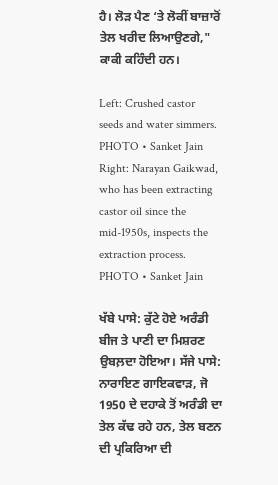ਹੈ। ਲੋੜ ਪੈਣ ‘ਤੇ ਲੋਕੀਂ ਬਾਜ਼ਾਰੋਂ ਤੇਲ ਖਰੀਦ ਲਿਆਉਣਗੇ," ਕਾਕੀ ਕਹਿੰਦੀ ਹਨ।

Left: Crushed castor seeds and water simmers.
PHOTO • Sanket Jain
Right: Narayan Gaikwad, who has been extracting castor oil since the mid-1950s, inspects the extraction process.
PHOTO • Sanket Jain

ਖੱਬੇ ਪਾਸੇ: ਕੁੱਟੇ ਹੋਏ ਅਰੰਡੀ ਬੀਜ ਤੇ ਪਾਣੀ ਦਾ ਮਿਸ਼ਰਣ ਉਬਲ਼ਦਾ ਹੋਇਆ। ਸੱਜੇ ਪਾਸੇ: ਨਾਰਾਇਣ ਗਾਇਕਵਾੜ, ਜੋ 1950 ਦੇ ਦਹਾਕੇ ਤੋਂ ਅਰੰਡੀ ਦਾ ਤੇਲ ਕੱਢ ਰਹੇ ਹਨ, ਤੇਲ ਬਣਨ ਦੀ ਪ੍ਰਕਿਰਿਆ ਦੀ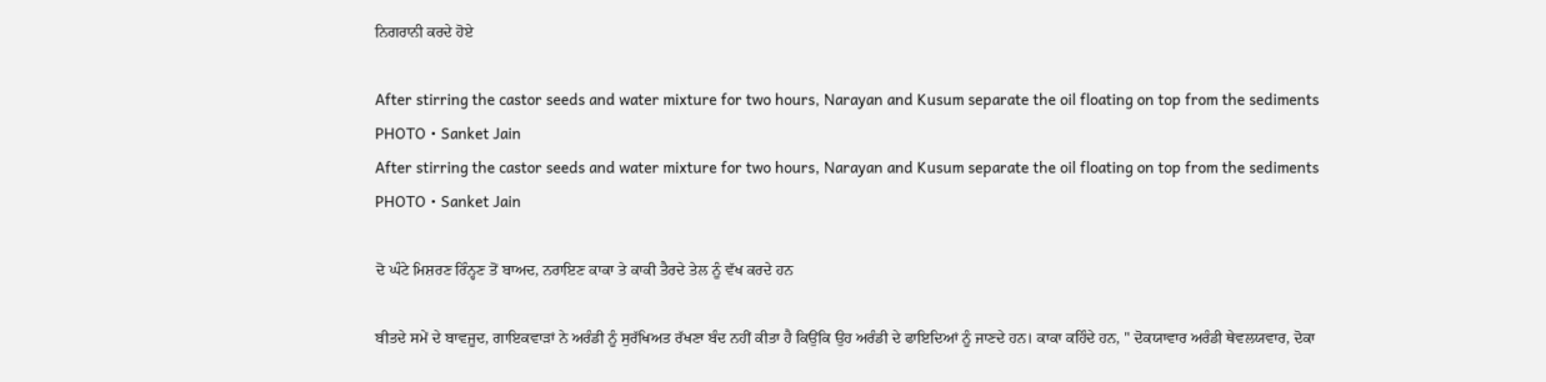ਨਿਗਰਾਨੀ ਕਰਦੇ ਹੋਏ

After stirring the castor seeds and water mixture for two hours, Narayan and Kusum separate the oil floating on top from the sediments
PHOTO • Sanket Jain
After stirring the castor seeds and water mixture for two hours, Narayan and Kusum separate the oil floating on top from the sediments
PHOTO • Sanket Jain

ਦੋ ਘੰਟੇ ਮਿਸ਼ਰਣ ਰਿੰਨ੍ਹਣ ਤੋਂ ਬਾਅਦ, ਨਰਾਇਣ ਕਾਕਾ ਤੇ ਕਾਕੀ ਤੈਰਦੇ ਤੇਲ ਨੂੰ ਵੱਖ ਕਰਦੇ ਹਨ

ਬੀਤਦੇ ਸਮੇਂ ਦੇ ਬਾਵਜੂਦ, ਗਾਇਕਵਾੜਾਂ ਨੇ ਅਰੰਡੀ ਨੂੰ ਸੁਰੱਖਿਅਤ ਰੱਖਣਾ ਬੰਦ ਨਹੀਂ ਕੀਤਾ ਹੈ ਕਿਉਂਕਿ ਉਹ ਅਰੰਡੀ ਦੇ ਫਾਇਦਿਆਂ ਨੂੰ ਜਾਣਦੇ ਹਨ। ਕਾਕਾ ਕਹਿੰਦੇ ਹਨ, " ਦੋਕਯਾਵਾਰ ਅਰੰਡੀ ਥੇਵਲਯਵਾਰ, ਦੋਕਾ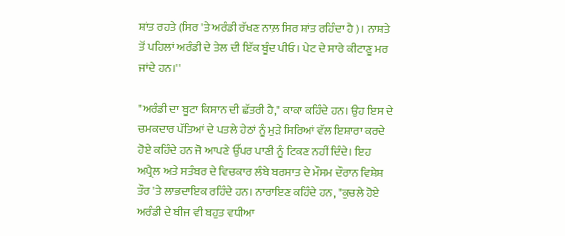ਸ਼ਾਂਤ ਰਹਤੇ (ਸਿਰ 'ਤੇ ਅਰੰਡੀ ਰੱਖਣ ਨਾਲ਼ ਸਿਰ ਸ਼ਾਂਤ ਰਹਿੰਦਾ ਹੈ)। ਨਾਸ਼ਤੇ ਤੋਂ ਪਹਿਲਾਂ ਅਰੰਡੀ ਦੇ ਤੇਲ ਦੀ ਇੱਕ ਬੂੰਦ ਪੀਓ। ਪੇਟ ਦੇ ਸਾਰੇ ਕੀਟਾਣੂ ਮਰ ਜਾਂਦੇ ਹਨ।''

"ਅਰੰਡੀ ਦਾ ਬੂਟਾ ਕਿਸਾਨ ਦੀ ਛੱਤਰੀ ਹੈ," ਕਾਕਾ ਕਹਿੰਦੇ ਹਨ। ਉਹ ਇਸ ਦੇ ਚਮਕਦਾਰ ਪੱਤਿਆਂ ਦੇ ਪਤਲੇ ਹੇਠਾਂ ਨੂੰ ਮੁੜੇ ਸਿਰਿਆਂ ਵੱਲ ਇਸ਼ਾਰਾ ਕਰਦੇ ਹੋਏ ਕਹਿੰਦੇ ਹਨ ਜੋ ਆਪਣੇ ਉੱਪਰ ਪਾਣੀ ਨੂੰ ਟਿਕਣ ਨਹੀਂ ਦਿੰਦੇ। ਇਹ ਅਪ੍ਰੈਲ ਅਤੇ ਸਤੰਬਰ ਦੇ ਵਿਚਕਾਰ ਲੰਬੇ ਬਰਸਾਤ ਦੇ ਮੌਸਮ ਦੌਰਾਨ ਵਿਸ਼ੇਸ਼ ਤੌਰ 'ਤੇ ਲਾਭਦਾਇਕ ਰਹਿੰਦੇ ਹਨ। ਨਾਰਾਇਣ ਕਹਿੰਦੇ ਹਨ, "ਕੁਚਲੇ ਹੋਏ ਅਰੰਡੀ ਦੇ ਬੀਜ ਵੀ ਬਹੁਤ ਵਧੀਆ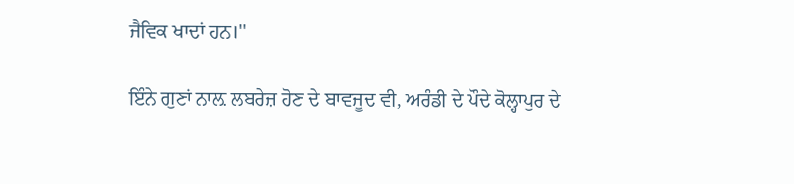ਜੈਵਿਕ ਖਾਦਾਂ ਹਨ।''

ਇੰਨੇ ਗੁਣਾਂ ਨਾਲ਼ ਲਬਰੇਜ਼ ਹੋਣ ਦੇ ਬਾਵਜੂਦ ਵੀ, ਅਰੰਡੀ ਦੇ ਪੌਦੇ ਕੋਲ੍ਹਾਪੁਰ ਦੇ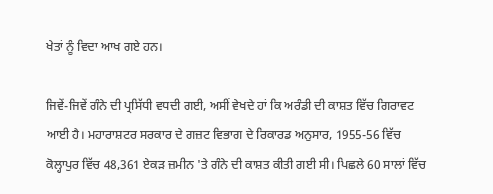ਖੇਤਾਂ ਨੂੰ ਵਿਦਾ ਆਖ ਗਏ ਹਨ।

ਜਿਵੇਂ-ਜਿਵੇਂ ਗੰਨੇ ਦੀ ਪ੍ਰਸਿੱਧੀ ਵਧਦੀ ਗਈ, ਅਸੀਂ ਵੇਖਦੇ ਹਾਂ ਕਿ ਅਰੰਡੀ ਦੀ ਕਾਸ਼ਤ ਵਿੱਚ ਗਿਰਾਵਟ ਆਈ ਹੈ। ਮਹਾਰਾਸ਼ਟਰ ਸਰਕਾਰ ਦੇ ਗਜ਼ਟ ਵਿਭਾਗ ਦੇ ਰਿਕਾਰਡ ਅਨੁਸਾਰ, 1955-56 ਵਿੱਚ ਕੋਲ੍ਹਾਪੁਰ ਵਿੱਚ 48,361 ਏਕੜ ਜ਼ਮੀਨ 'ਤੇ ਗੰਨੇ ਦੀ ਕਾਸ਼ਤ ਕੀਤੀ ਗਈ ਸੀ। ਪਿਛਲੇ 60 ਸਾਲਾਂ ਵਿੱਚ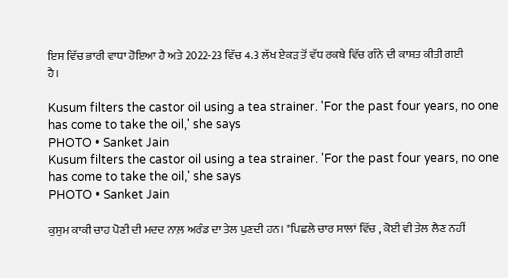ਇਸ ਵਿੱਚ ਭਾਰੀ ਵਾਧਾ ਹੋਇਆ ਹੈ ਅਤੇ 2022-23 ਵਿੱਚ 4.3 ਲੱਖ ਏਕੜ ਤੋਂ ਵੱਧ ਰਕਬੇ ਵਿੱਚ ਗੰਨੇ ਦੀ ਕਾਸ਼ਤ ਕੀਤੀ ਗਈ ਹੈ।

Kusum filters the castor oil using a tea strainer. 'For the past four years, no one has come to take the oil,' she says
PHOTO • Sanket Jain
Kusum filters the castor oil using a tea strainer. 'For the past four years, no one has come to take the oil,' she says
PHOTO • Sanket Jain

ਕੁਸੁਮ ਕਾਕੀ ਚਾਹ ਪੋਣੀ ਦੀ ਮਦਦ ਨਾਲ਼ ਅਰੰਡ ਦਾ ਤੇਲ ਪੁਣਦੀ ਹਨ। "ਪਿਛਲੇ ਚਾਰ ਸਾਲਾਂ ਵਿੱਚ , ਕੋਈ ਵੀ ਤੇਲ ਲੈਣ ਨਹੀਂ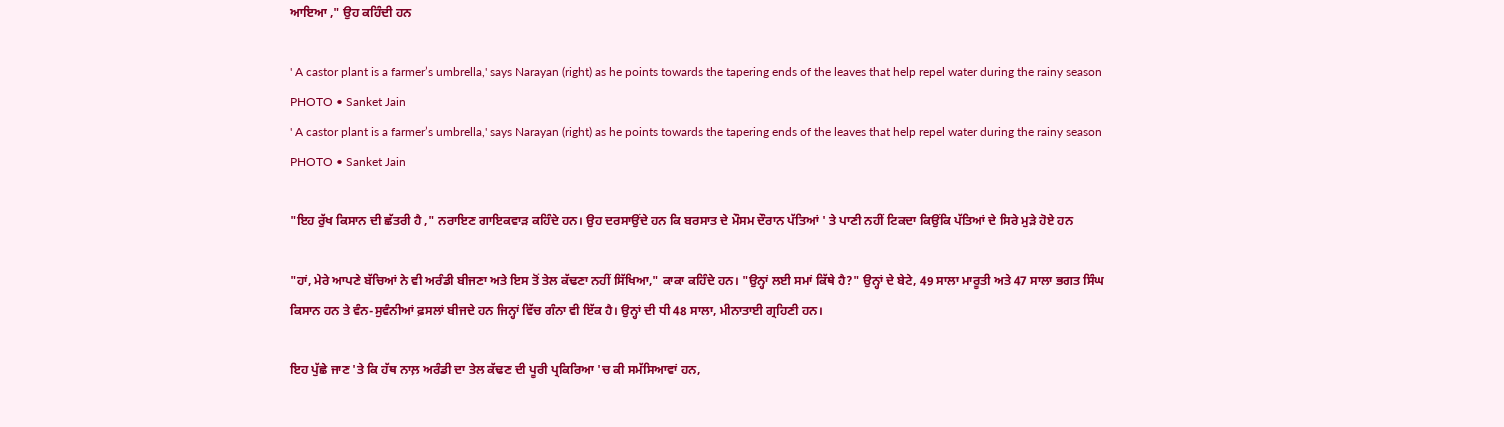ਆਇਆ ," ਉਹ ਕਹਿੰਦੀ ਹਨ

' A castor plant is a farmer’s umbrella,' says Narayan (right) as he points towards the tapering ends of the leaves that help repel water during the rainy season
PHOTO • Sanket Jain
' A castor plant is a farmer’s umbrella,' says Narayan (right) as he points towards the tapering ends of the leaves that help repel water during the rainy season
PHOTO • Sanket Jain

"ਇਹ ਰੁੱਖ ਕਿਸਾਨ ਦੀ ਛੱਤਰੀ ਹੈ ," ਨਰਾਇਣ ਗਾਇਕਵਾੜ ਕਹਿੰਦੇ ਹਨ। ਉਹ ਦਰਸਾਉਂਦੇ ਹਨ ਕਿ ਬਰਸਾਤ ਦੇ ਮੌਸਮ ਦੌਰਾਨ ਪੱਤਿਆਂ ' ਤੇ ਪਾਣੀ ਨਹੀਂ ਟਿਕਦਾ ਕਿਉਂਕਿ ਪੱਤਿਆਂ ਦੇ ਸਿਰੇ ਮੁੜੇ ਹੋਏ ਹਨ

"ਹਾਂ, ਮੇਰੇ ਆਪਣੇ ਬੱਚਿਆਂ ਨੇ ਵੀ ਅਰੰਡੀ ਬੀਜਣਾ ਅਤੇ ਇਸ ਤੋਂ ਤੇਲ ਕੱਢਣਾ ਨਹੀਂ ਸਿੱਖਿਆ," ਕਾਕਾ ਕਹਿੰਦੇ ਹਨ। "ਉਨ੍ਹਾਂ ਲਈ ਸਮਾਂ ਕਿੱਥੇ ਹੈ?" ਉਨ੍ਹਾਂ ਦੇ ਬੇਟੇ, 49 ਸਾਲਾ ਮਾਰੂਤੀ ਅਤੇ 47 ਸਾਲਾ ਭਗਤ ਸਿੰਘ ਕਿਸਾਨ ਹਨ ਤੇ ਵੰਨ-ਸੁਵੰਨੀਆਂ ਫ਼ਸਲਾਂ ਬੀਜਦੇ ਹਨ ਜਿਨ੍ਹਾਂ ਵਿੱਚ ਗੰਨਾ ਵੀ ਇੱਕ ਹੈ। ਉਨ੍ਹਾਂ ਦੀ ਧੀ 48 ਸਾਲਾ, ਮੀਨਾਤਾਈ ਗ੍ਰਹਿਣੀ ਹਨ।

ਇਹ ਪੁੱਛੇ ਜਾਣ 'ਤੇ ਕਿ ਹੱਥ ਨਾਲ਼ ਅਰੰਡੀ ਦਾ ਤੇਲ ਕੱਢਣ ਦੀ ਪੂਰੀ ਪ੍ਰਕਿਰਿਆ 'ਚ ਕੀ ਸਮੱਸਿਆਵਾਂ ਹਨ,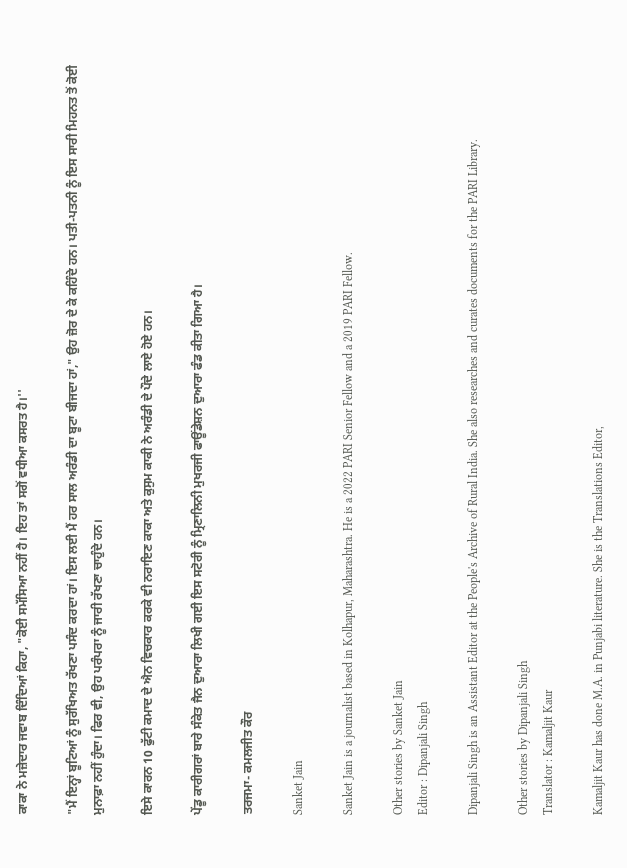ਕਾਕਾ ਨੇ ਮਜ਼ੇਦਾਰ ਜਵਾਬ ਦਿੰਦਿਆਂ ਕਿਹਾ, "ਕੋਈ ਸਮੱਸਿਆ ਨਹੀਂ ਹੈ। ਇਹ ਤਾਂ ਸਗੋਂ ਵਧੀਆ ਕਸਰਤ ਹੈ।''

"ਮੈਂ ਇਨ੍ਹਾਂ ਬੂਟਿਆਂ ਨੂੰ ਸੁਰੱਖਿਅਤ ਰੱਖਣਾ ਪਸੰਦ ਕਰਦਾ ਹਾਂ। ਇਸ ਲਈ ਮੈਂ ਹਰ ਸਾਲ ਅਰੰਡੀ ਦਾ ਬੂਟਾ ਬੀਜਦਾ ਹਾਂ," ਉਹ ਜ਼ੋਰ ਦੇ ਕੇ ਕਹਿੰਦੇ ਹਨ। ਪਤੀ-ਪਤਨੀ ਨੂੰ ਇਸ ਸਾਰੀ ਮਿਹਨਤ ਤੋਂ ਕੋਈ ਮੁਨਾਫ਼ਾ ਨਹੀਂ ਹੁੰਦਾ। ਫਿਰ ਵੀ, ਉਹ ਪਰੰਪਰਾ ਨੂੰ ਜਾਰੀ ਰੱਖਣਾ ਚਾਹੁੰਦੇ ਹਨ।

ਇਸੇ ਕਾਰਨ 10 ਫੁੱਟੀ ਕਮਾਦ ਦੇ ਐਨ ਵਿਚਕਾਰ ਕਰਕੇ ਵੀ ਨਰਾਇਣ ਕਾਕਾ ਅਤੇ ਕੁਸੁਮ ਕਾਕੀ ਨੇ ਅਰੰਡੀ ਦੇ ਪੌਦੇ ਲਾਏ ਹੋਏ ਹਨ।

ਪੇਂਡੂ ਕਾਰੀਗਰਾਂ ਬਾਰੇ ਸੰਕੇਤ ਜੈਨ ਦੁਆਰਾ ਲਿਖੀ ਗਈ ਇਸ ਸਟੋਰੀ ਨੂੰ ਮ੍ਰਿਣਾਲਿਨੀ ਮੁਖਰਜੀ ਫਾਊਂਡੇਸ਼ਨ ਦੁਆਰਾ ਫੰਡ ਕੀਤਾ ਗਿਆ ਹੈ।

ਤਰਜਮਾ- ਕਮਲਜੀਤ ਕੌਰ

Sanket Jain

Sanket Jain is a journalist based in Kolhapur, Maharashtra. He is a 2022 PARI Senior Fellow and a 2019 PARI Fellow.

Other stories by Sanket Jain
Editor : Dipanjali Singh

Dipanjali Singh is an Assistant Editor at the People's Archive of Rural India. She also researches and curates documents for the PARI Library.

Other stories by Dipanjali Singh
Translator : Kamaljit Kaur

Kamaljit Kaur has done M.A. in Punjabi literature. She is the Translations Editor,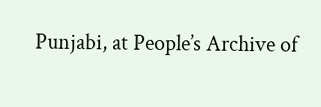Punjabi, at People’s Archive of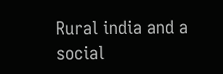Rural india and a social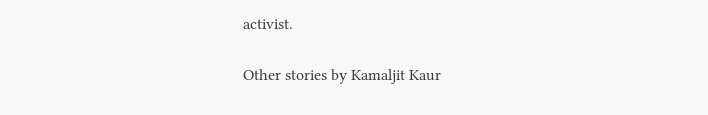activist.

Other stories by Kamaljit Kaur